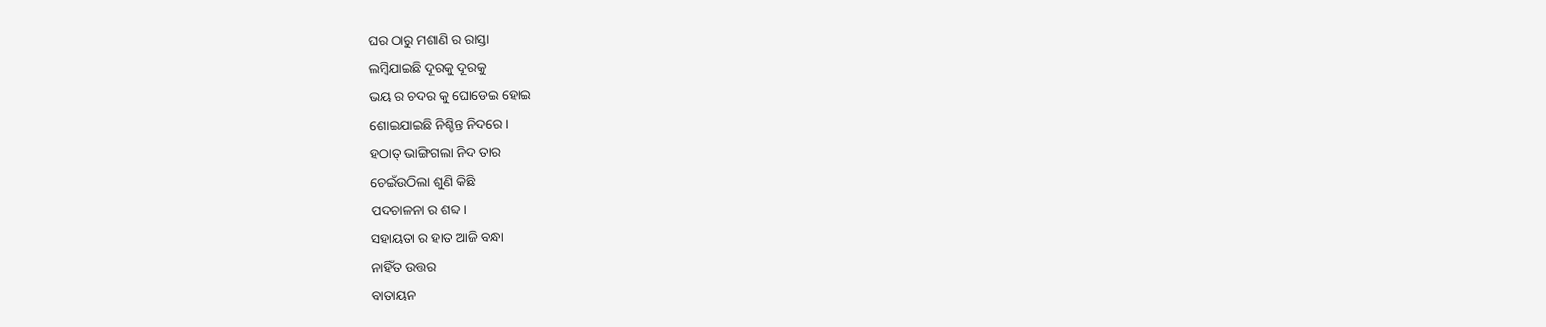ଘର ଠାରୁ ମଶାଣି ର ରାସ୍ତା
ଲମ୍ବିଯାଇଛି ଦୂରକୁ ଦୂରକୁ
ଭୟ ର ଚଦର କୁ ଘୋଡେଇ ହୋଇ
ଶୋଇଯାଇଛି ନିଶ୍ଚିନ୍ତ ନିଦରେ।
ହଠାତ୍ ଭାଙ୍ଗିଗଲା ନିଦ ତାର
ଚେଇଁଉଠିଲା ଶୁଣି କିଛି
ପଦଚାଳନା ର ଶବ୍ଦ।
ସହାୟତା ର ହାତ ଆଜି ବନ୍ଧା
ନାହିଁତ ଉତ୍ତର
ବାତାୟନ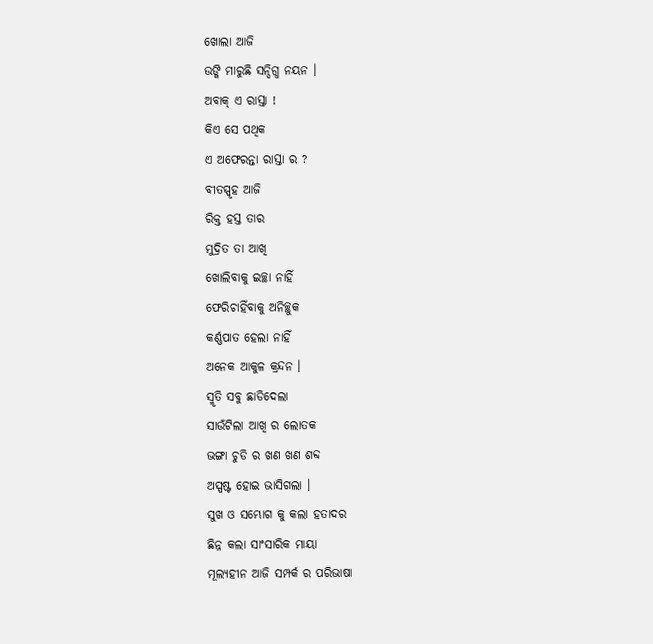ଖୋଲା ଆଜି
ଉଙ୍କି ମାରୁଛି ସନ୍ଦିଗ୍ଧ ନୟନ ।
ଅବାକ୍ ଏ ରାସ୍ତା !
କିଏ ସେ ପଥିକ
ଏ ଅଫେରନ୍ତା ରାସ୍ତା ର ?
ବୀତସ୍ପୃହ ଆଜି
ରିକ୍ତ ହସ୍ତ ତାର
ମୁଦ୍ରିତ ତା ଆଖି
ଖୋଲିବାକୁ ଇଚ୍ଛା ନାହିଁ
ଫେରିଚାହିଁବାକୁ ଅନିଚ୍ଛୁକ
କର୍ଣ୍ଣପାତ ହେଲା ନାହିଁ
ଅନେକ ଆକୁଳ କ୍ରନ୍ଦନ ।
ସ୍ମୃତି ସବୁ ଛାଡିଦେଲା
ସାଉଁଟିଲା ଆଖି ର ଲୋତକ
ଭଙ୍ଗା ଚୁଡି ର ଖଣ ଖଣ ଶବ୍ଦ
ଅସ୍ପଷ୍ଟ ହୋଇ ଭାସିଗଲା ।
ସୁଖ ଓ ସମ୍ଭୋଗ କୁ କଲା ହତାଦର
ଛିନ୍ନ କଲା ସାଂସାରିକ ମାୟା
ମୂଲ୍ଯହୀନ ଆଜି ସମ୍ପର୍କ ର ପରିଭାଷା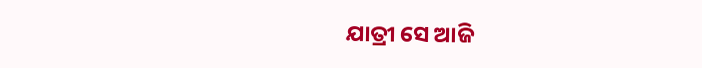ଯାତ୍ରୀ ସେ ଆଜି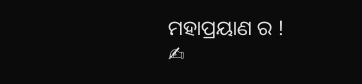ମହାପ୍ରୟାଣ ର !
✍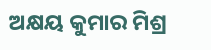ଅକ୍ଷୟ କୁମାର ମିଶ୍ର